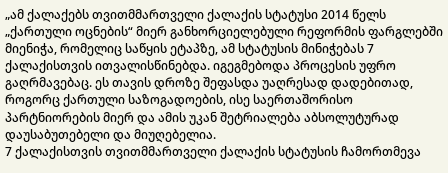„ამ ქალაქებს თვითმმართველი ქალაქის სტატუსი 2014 წელს „ქართული ოცნების“ მიერ განხორციელებული რეფორმის ფარგლებში მიენიჭა, რომელიც საწყის ეტაპზე, ამ სტატუსის მინიჭებას 7 ქალაქისთვის ითვალისწინებდა. იგეგმებოდა პროცესის უფრო გაღრმავებაც. ეს თავის დროზე შეფასდა უაღრესად დადებითად, როგორც ქართული საზოგადოების, ისე საერთაშორისო პარტნიორების მიერ და ამის უკან შეტრიალება აბსოლუტურად დაუსაბუთებელი და მიუღებელია.
7 ქალაქისთვის თვითმმართველი ქალაქის სტატუსის ჩამორთმევა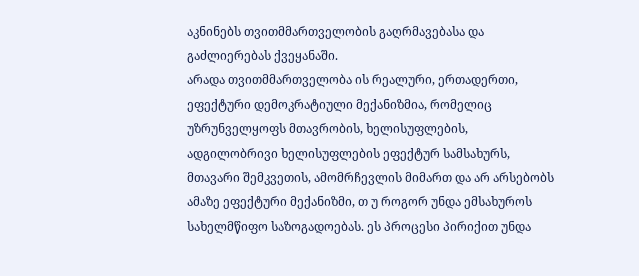აკნინებს თვითმმართველობის გაღრმავებასა და გაძლიერებას ქვეყანაში.
არადა თვითმმართველობა ის რეალური, ერთადერთი, ეფექტური დემოკრატიული მექანიზმია, რომელიც უზრუნველყოფს მთავრობის, ხელისუფლების, ადგილობრივი ხელისუფლების ეფექტურ სამსახურს, მთავარი შემკვეთის, ამომრჩევლის მიმართ და არ არსებობს ამაზე ეფექტური მექანიზმი, თ უ როგორ უნდა ემსახუროს სახელმწიფო საზოგადოებას. ეს პროცესი პირიქით უნდა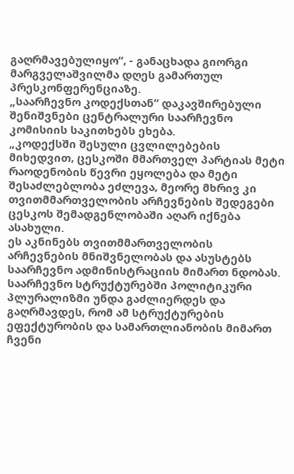გაღრმავებულიყო“, - განაცხადა გიორგი მარგველაშვილმა დღეს გამართულ პრესკონფერენციაზე.
„საარჩევნო კოდექსთან“ დაკავშირებული შენიშვნები ცენტრალური საარჩევნო კომისიის საკითხებს ეხება.
„კოდექსში შესული ცვლილებების მიხედვით, ცესკოში მმართველ პარტიას მეტი რაოდენობის წევრი ეყოლება და მეტი შესაძლებლობა ეძლევა, მეორე მხრივ კი თვითმმართველობის არჩევნების შედეგები ცესკოს შემადგენლობაში აღარ იქნება ასახული.
ეს აკნინებს თვითმმართველობის არჩევნების მნიშვნელობას და ასუსტებს საარჩევნო ადმინისტრაციის მიმართ ნდობას. საარჩევნო სტრუქტურებში პოლიტიკური პლურალიზმი უნდა გაძლიერდეს და გაღრმავდეს, რომ ამ სტრუქტურების ეფექტურობის და სამართლიანობის მიმართ ჩვენი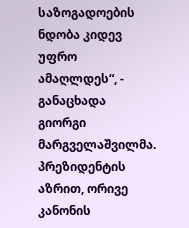საზოგადოების ნდობა კიდევ უფრო ამაღლდეს“, - განაცხადა გიორგი მარგველაშვილმა.
პრეზიდენტის აზრით, ორივე კანონის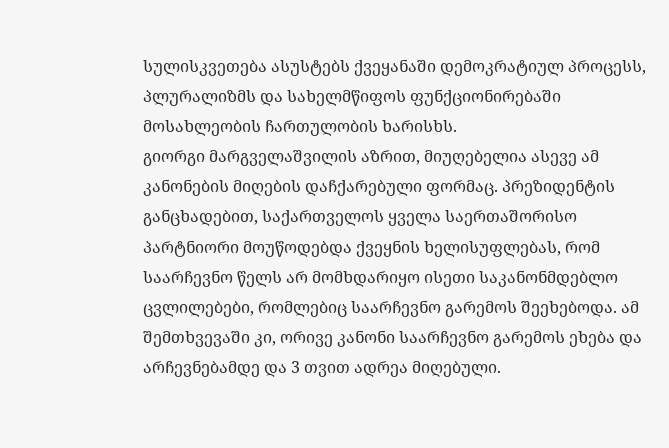სულისკვეთება ასუსტებს ქვეყანაში დემოკრატიულ პროცესს, პლურალიზმს და სახელმწიფოს ფუნქციონირებაში მოსახლეობის ჩართულობის ხარისხს.
გიორგი მარგველაშვილის აზრით, მიუღებელია ასევე ამ კანონების მიღების დაჩქარებული ფორმაც. პრეზიდენტის განცხადებით, საქართველოს ყველა საერთაშორისო პარტნიორი მოუწოდებდა ქვეყნის ხელისუფლებას, რომ საარჩევნო წელს არ მომხდარიყო ისეთი საკანონმდებლო ცვლილებები, რომლებიც საარჩევნო გარემოს შეეხებოდა. ამ შემთხვევაში კი, ორივე კანონი საარჩევნო გარემოს ეხება და არჩევნებამდე და 3 თვით ადრეა მიღებული.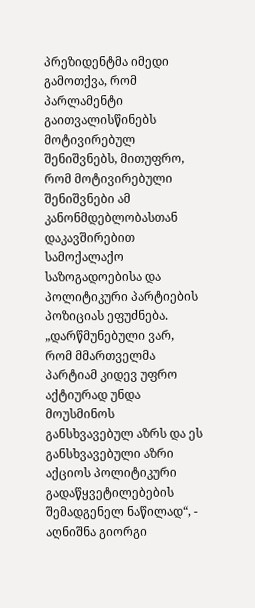პრეზიდენტმა იმედი გამოთქვა, რომ პარლამენტი გაითვალისწინებს მოტივირებულ შენიშვნებს, მითუფრო, რომ მოტივირებული შენიშვნები ამ კანონმდებლობასთან დაკავშირებით სამოქალაქო საზოგადოებისა და პოლიტიკური პარტიების პოზიციას ეფუძნება.
„დარწმუნებული ვარ, რომ მმართველმა პარტიამ კიდევ უფრო აქტიურად უნდა მოუსმინოს განსხვავებულ აზრს და ეს განსხვავებული აზრი აქციოს პოლიტიკური გადაწყვეტილებების შემადგენელ ნაწილად“, - აღნიშნა გიორგი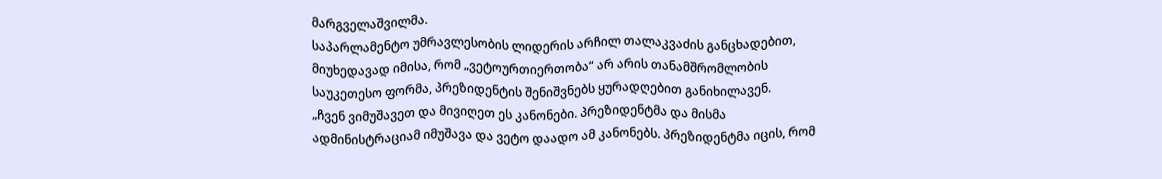მარგველაშვილმა.
საპარლამენტო უმრავლესობის ლიდერის არჩილ თალაკვაძის განცხადებით, მიუხედავად იმისა, რომ „ვეტოურთიერთობა“ არ არის თანამშრომლობის საუკეთესო ფორმა, პრეზიდენტის შენიშვნებს ყურადღებით განიხილავენ.
„ჩვენ ვიმუშავეთ და მივიღეთ ეს კანონები. პრეზიდენტმა და მისმა ადმინისტრაციამ იმუშავა და ვეტო დაადო ამ კანონებს. პრეზიდენტმა იცის, რომ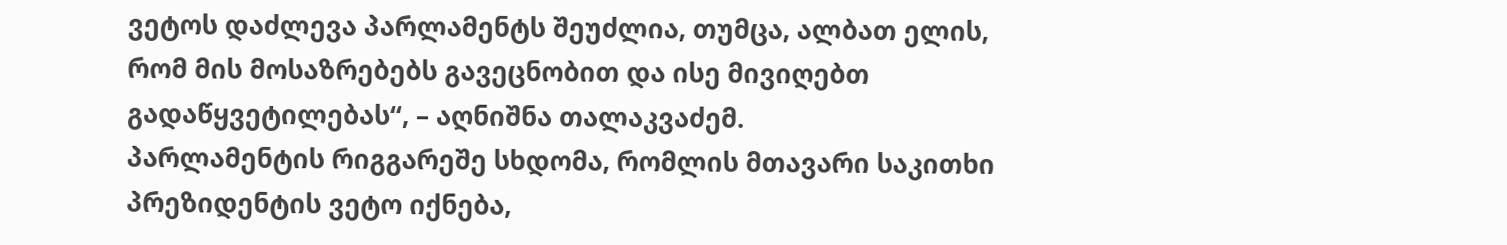ვეტოს დაძლევა პარლამენტს შეუძლია, თუმცა, ალბათ ელის, რომ მის მოსაზრებებს გავეცნობით და ისე მივიღებთ გადაწყვეტილებას“, – აღნიშნა თალაკვაძემ.
პარლამენტის რიგგარეშე სხდომა, რომლის მთავარი საკითხი პრეზიდენტის ვეტო იქნება,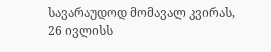სავარაუდოდ მომავალ კვირას, 26 ივლისს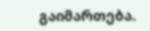გაიმართება.